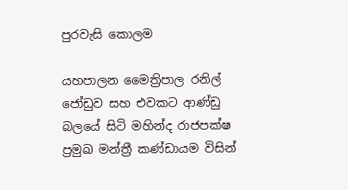පුරවැසි කොලම

යහපාලන මෛත්‍රිපාල රනිල් ජෝඩුව සහ එවකට ආණ්ඩු බලයේ සිටි මහින්ද රාජපක්ෂ ප්‍රමුඛ මන්ත්‍රී කණ්ඩායම විසින්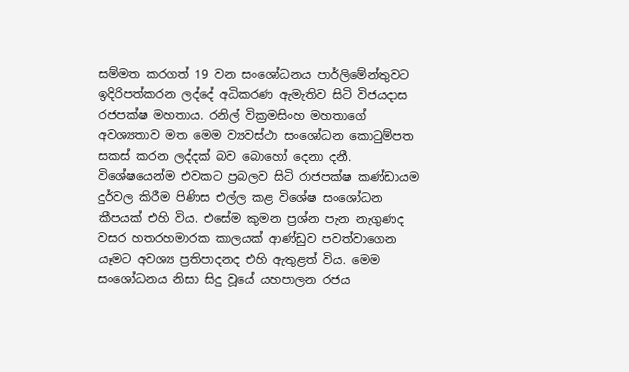සම්මත කරගත් 19 වන සංශෝධනය පාර්ලිමේන්තුවට ඉදිරිපත්කරන ලද්දේ අධිකරණ ඇමැතිව සිටි විජයදාස රජපක්ෂ මහතාය. රනිල් වික්‍රමසිංහ මහතාගේ අවශ්‍යතාව මත මෙම ව්‍යවස්ථා සංශෝධන කොටුම්පත සකස් කරන ලද්දක් බව බොහෝ දෙනා දනී. විශේෂයෙන්ම එවකට ප්‍රබලව සිටි රාජපක්ෂ කණ්ඩායම දුර්වල කිරීම පිණිස එල්ල කළ විශේෂ සංශෝධන කීපයක් එහි විය. එසේම කුමන ප්‍රශ්න පැන නැගුණද වසර හතරහමාරක කාලයක් ආණ්ඩුව පවත්වාගෙන යෑමට අවශ්‍ය ප්‍රතිපාදනද එහි ඇතුළත් විය. මෙම සංශෝධනය නිසා සිදු වූයේ යහපාලන රජය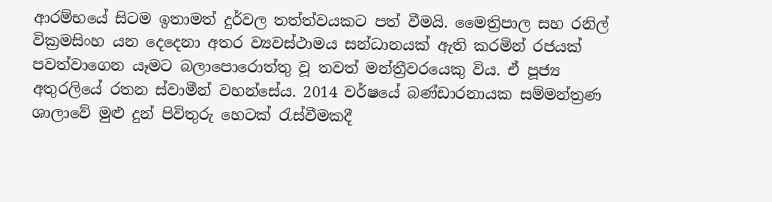ආරම්භයේ සිටම ඉතාමත් දුර්වල තත්ත්වයකට පත් වීමයි. මෛත්‍රිපාල සහ රනිල් වික්‍රමසිංහ යන දෙදෙනා අතර ව්‍යවස්ථාමය සන්ධානයක් ඇති කරමින් රජයක් පවත්වාගෙන යෑමට බලාපොරොත්තු වූ තවත් මන්ත්‍රීවරයෙකු විය. ඒ පූජ්‍ය අතුරලියේ රතන ස්වාමීන් වහන්සේය. 2014 වර්ෂයේ බණ්ඩාරනායක සම්මන්ත්‍රණ ශාලාවේ මුළු දුන් පිවිතුරු හෙටක් රැස්වීමකදී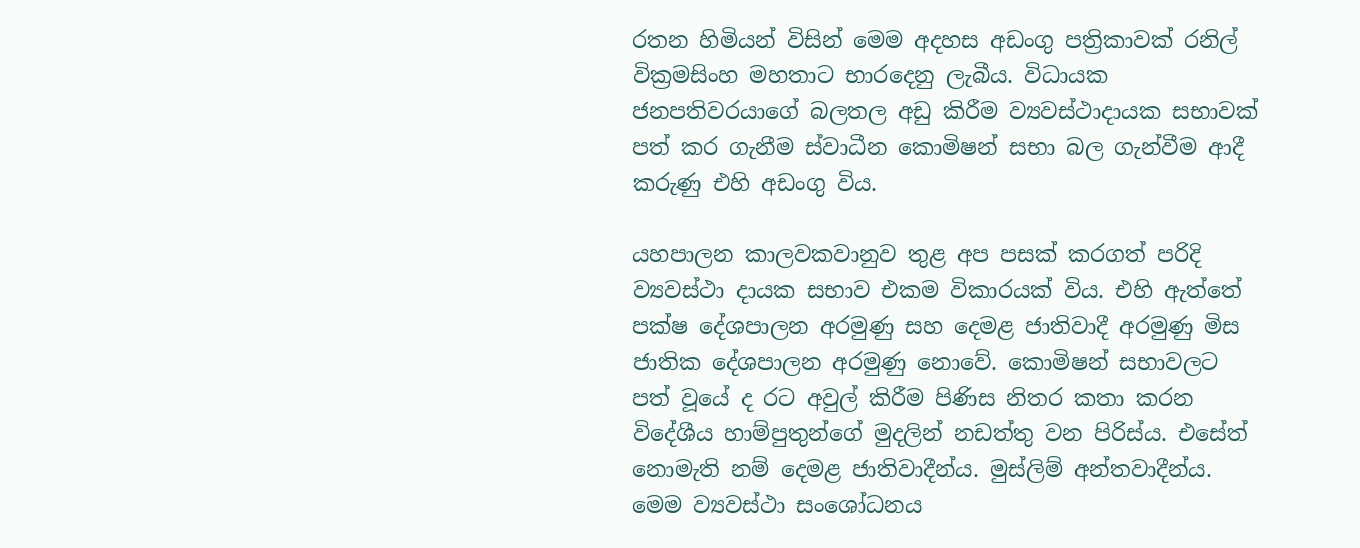රතන හිමියන් විසින් මෙම අදහස අඩංගු පත්‍රිකාවක් රනිල් වික්‍රමසිංහ මහතාට භාරදෙනු ලැබීය. විධායක ජනපතිවරයාගේ බලතල අඩු කිරීම ව්‍යවස්ථාදායක සභාවක් පත් කර ගැනීම ස්වාධීන කොමිෂන් සභා බල ගැන්වීම ආදී කරුණු එහි අඩංගු විය.

යහපාලන කාලවකවානුව තුළ අප පසක් කරගත් පරිදි ව්‍යවස්ථා දායක සභාව එකම විකාරයක් විය. එහි ඇත්තේ පක්ෂ දේශපාලන අරමුණු සහ දෙමළ ජාතිවාදී අරමුණු මිස ජාතික දේශපාලන අරමුණු නොවේ. කොමිෂන් සභාවලට පත් වූයේ ද රට අවුල් කිරීම පිණිස නිතර කතා කරන විදේශීය හාම්පුතුන්ගේ මුදලින් නඩත්තු වන පිරිස්ය. එසේත් නොමැති නම් දෙමළ ජාතිවාදීන්ය. මුස්ලිම් අන්තවාදීන්ය. මෙම ව්‍යවස්ථා සංශෝධනය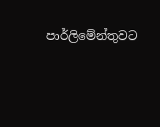පාර්ලිමේන්තුවට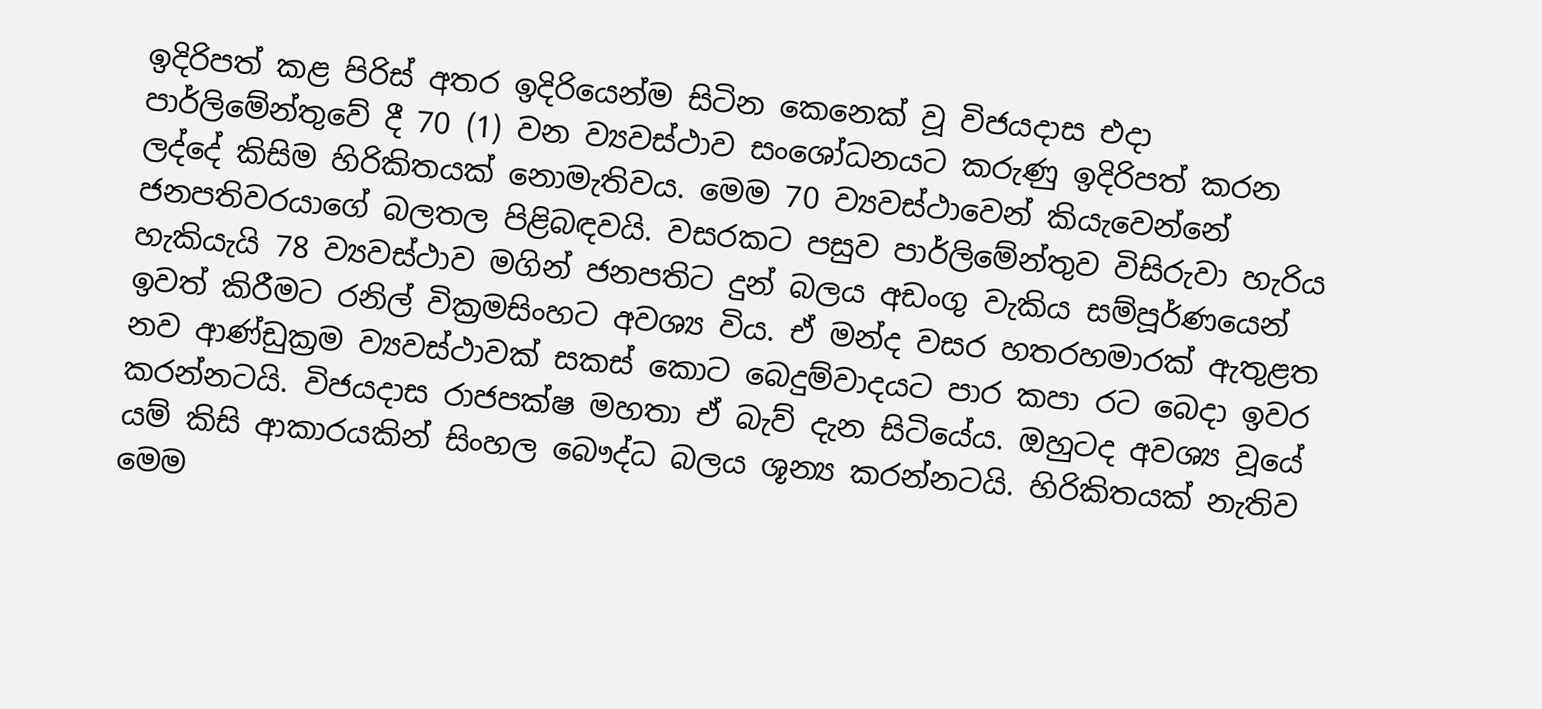ඉදිරිපත් කළ පිරිස් අතර ඉදිරියෙන්ම සිටින කෙනෙක් වූ විජයදාස එදා පාර්ලිමේන්තුවේ දී 70 (1) වන ව්‍යවස්ථාව සංශෝධනයට කරුණු ඉදිරිපත් කරන ලද්දේ කිසිම හිරිකිතයක් නොමැතිවය. මෙම 70 ව්‍යවස්ථාවෙන් කියැවෙන්නේ ජනපතිවරයාගේ බලතල පිළිබඳවයි. වසරකට පසුව පාර්ලිමේන්තුව විසිරුවා හැරිය හැකියැයි 78 ව්‍යවස්ථාව මගින් ජනපතිට දුන් බලය අඩංගු වැකිය සම්පූර්ණයෙන් ඉවත් කිරීමට රනිල් වික්‍රමසිංහට අවශ්‍ය විය. ඒ මන්ද වසර හතරහමාරක් ඇතුළත නව ආණ්ඩුක්‍රම ව්‍යවස්ථාවක් සකස් කොට බෙදුම්වාදයට පාර කපා රට බෙදා ඉවර කරන්නටයි. විජයදාස රාජපක්ෂ මහතා ඒ බැව් දැන සිටියේය. ඔහුටද අවශ්‍ය වූයේ යම් කිසි ආකාරයකින් සිංහල බෞද්ධ බලය ශූන්‍ය කරන්නටයි. හිරිකිතයක් නැතිව මෙම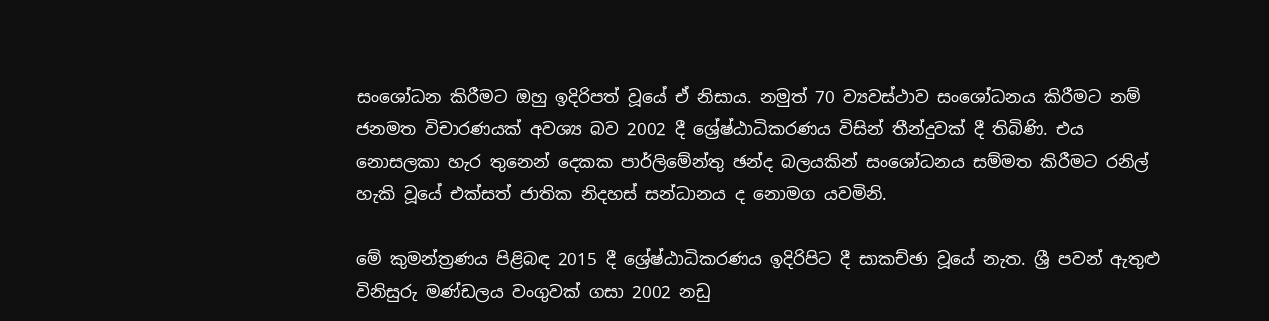සංශෝධන කිරීමට ඔහු ඉදිරිපත් වූයේ ඒ නිසාය. නමුත් 70 ව්‍යවස්ථාව සංශෝධනය කිරීමට නම් ජනමත විචාරණයක් අවශ්‍ය බව 2002 දී ශ්‍රේෂ්ඨාධිකරණය විසින් තීන්දුවක් දී තිබිණි. එය නොසලකා හැර තුනෙන් දෙකක පාර්ලිමේන්තු ඡන්ද බලයකින් සංශෝධනය සම්මත කිරීමට රනිල් හැකි වූයේ එක්සත් ජාතික නිදහස් සන්ධානය ද නොමග යවමිනි.

මේ කුමන්ත්‍රණය පිළිබඳ 2015 දී ශ්‍රේෂ්ඨාධිකරණය ඉදිරිපිට දී සාකච්ඡා වූයේ නැත. ශ්‍රී පවන් ඇතුළු විනිසුරු මණ්ඩලය වංගුවක් ගසා 2002 නඩු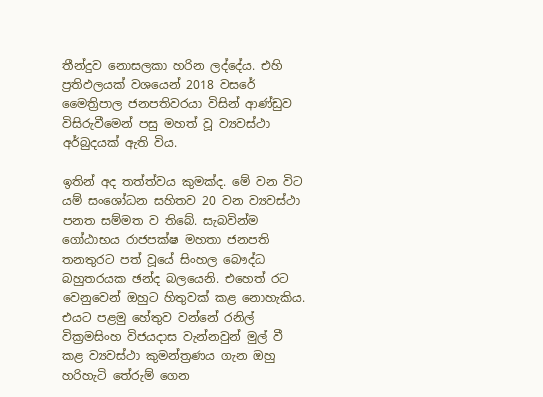තීන්දුව නොසලකා හරින ලද්දේය. එහි ප්‍රතිඵලයක් වශයෙන් 2018 වසරේ මෛත්‍රිපාල ජනපතිවරයා විසින් ආණ්ඩුව විසිරුවීමෙන් පසු මහත් වූ ව්‍යවස්ථා අර්බුදයක් ඇති විය.

ඉතින් අද තත්ත්වය කුමක්ද. මේ වන විට යම් සංශෝධන සහිතව 20 වන ව්‍යවස්ථා පනත සම්මත ව තිබේ. සැබවින්ම ගෝඨාභය රාජපක්ෂ මහතා ජනපති තනතුරට පත් වූයේ සිංහල බෞද්ධ බහුතරයක ඡන්ද බලයෙනි. එහෙත් රට වෙනුවෙන් ඔහුට හිතුවක් කළ නොහැකිය. එයට පළමු හේතුව වන්නේ රනිල් වික්‍රමසිංහ විජයදාස වැන්නවුන් මුල් වී කළ ව්‍යවස්ථා කුමන්ත්‍රණය ගැන ඔහු හරිහැටි තේරුම් ගෙන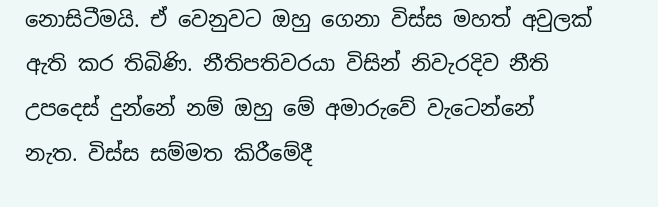නොසිටීමයි. ඒ වෙනුවට ඔහු ගෙනා විස්ස මහත් අවුලක් ඇති කර තිබිණි. නීතිපතිවරයා විසින් නිවැරදිව නීති උපදෙස් දුන්නේ නම් ඔහු මේ අමාරුවේ වැටෙන්නේ නැත. විස්ස සම්මත කිරීමේදී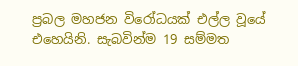ප්‍රබල මහජන විරෝධයක් එල්ල වූයේ එහෙයිනි. සැබවින්ම 19 සම්මත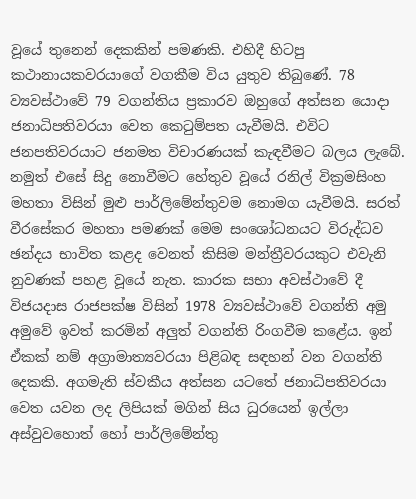වූයේ තුනෙන් දෙකකින් පමණකි. එහිදී හිටපු කථානායකවරයාගේ වගකීම විය යුතුව තිබුණේ. 78 ව්‍යවස්ථාවේ 79 වගන්තිය ප්‍රකාරව ඔහුගේ අත්සන යොදා ජනාධිපතිවරයා වෙත කෙටුම්පත යැවීමයි. එවිට ජනපතිවරයාට ජනමත විචාරණයක් කැඳවීමට බලය ලැබේ. නමුත් එසේ සිදු නොවීමට හේතුව වූයේ රනිල් වික්‍රමසිංහ මහතා විසින් මුළු පාර්ලිමේන්තුවම නොමග යැවීමයි. සරත් වීරසේකර මහතා පමණක් මෙම සංශෝධනයට විරුද්ධව ඡන්දය භාවිත කළද වෙනත් කිසිම මන්ත්‍රීවරයකුට එවැනි නුවණක් පහළ වූයේ නැත. කාරක සභා අවස්ථාවේ දී විජයදාස රාජපක්ෂ විසින් 1978 ව්‍යවස්ථාවේ වගන්ති අමු අමුවේ ඉවත් කරමින් අලුත් වගන්ති රිංගවීම කළේය. ඉන් ඒකක් නම් අග්‍රාමාත්‍යවරයා පිළිබඳ සඳහන් වන වගන්ති දෙකකි. අගමැති ස්වකීය අත්සන යටතේ ජනාධිපතිවරයා වෙත යවන ලද ලිපියක් මගින් සිය ධුරයෙන් ඉල්ලා අස්වුවහොත් හෝ පාර්ලිමේන්තු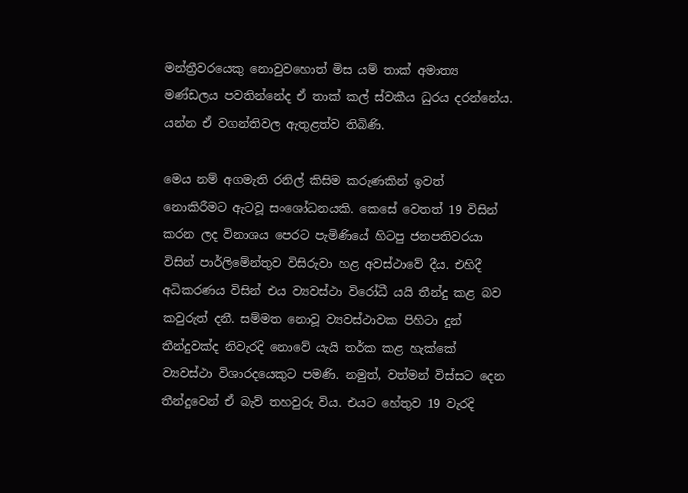මන්ත්‍රීවරයෙකු නොවුවහොත් මිස යම් තාක් අමාත්‍ය මණ්ඩලය පවතින්නේද ඒ තාක් කල් ස්වකීය ධුරය දරන්නේය. යන්න ඒ වගන්තිවල ඇතුළත්ව තිබිණි.

මෙය නම් අගමැති රනිල් කිසිම කරුණකින් ඉවත් නොකිරීමට ඇටවූ සංශෝධනයකි. කෙසේ වෙතත් 19 විසින් කරන ලද විනාශය පෙරට පැමිණියේ හිටපු ජනපතිවරයා විසින් පාර්ලිමේන්තුව විසිරුවා හළ අවස්ථාවේ දීය. එහිදී අධිකරණය විසින් එය ව්‍යවස්ථා විරෝධී යයි තීන්දු කළ බව කවුරුත් දනී. සම්මත නොවූ ව්‍යවස්ථාවක පිහිටා දුන් තීන්දුවක්ද නිවැරදි නොවේ යැයි තර්ක කළ හැක්කේ ව්‍යවස්ථා විශාරදයෙකුට පමණි. නමුත්, වත්මන් විස්සට දෙන තීන්දුවෙන් ඒ බැව් තහවුරු විය. එයට හේතුව 19 වැරදි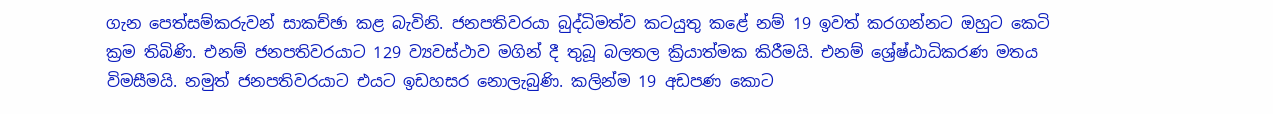ගැන පෙත්සම්කරුවන් සාකච්ඡා කළ බැවිනි. ජනපතිවරයා බුද්ධිමත්ව කටයුතු කළේ නම් 19 ඉවත් කරගන්නට ඔහුට කෙටි ක්‍රම තිබිණි. එනම් ජනපතිවරයාට 129 ව්‍යවස්ථාව මගින් දී තුබූ බලතල ක්‍රියාත්මක කිරීමයි. එනම් ශ්‍රේෂ්ඨාධිකරණ මතය විමසීමයි. නමුත් ජනපතිවරයාට එයට ඉඩහසර නොලැබුණි. කලින්ම 19 අඩපණ කොට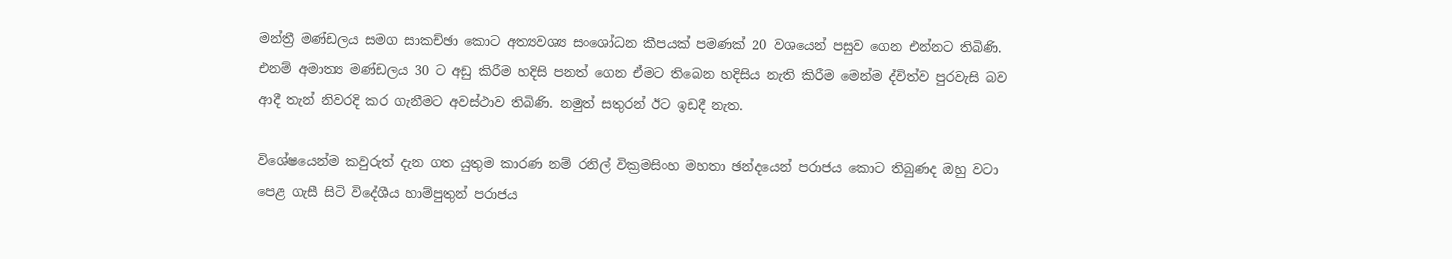මන්ත්‍රී මණ්ඩලය සමග සාකච්ඡා කොට අත්‍යවශ්‍ය සංශෝධන කීපයක් පමණක් 20 වශයෙන් පසුව ගෙන එන්නට තිබිණි. එනම් අමාත්‍ය මණ්ඩලය 30 ට අඩු කිරීම හදිසි පනත් ගෙන ඒමට තිබෙන හදිසිය නැති කිරීම මෙන්ම ද්විත්ව පුරවැසි බව ආදී තැන් නිවරදි කර ගැනීමට අවස්ථාව තිබිණි. නමුත් සතුරන් ඊට ඉඩදී නැත.

විශේෂයෙන්ම කවුරුත් දැන ගත යුතුම කාරණ නම් රනිල් වික්‍රමසිංහ මහතා ඡන්දයෙන් පරාජය කොට තිබුණද ඔහු වටා පෙළ ගැසී සිටි විදේශීය හාම්පුතුන් පරාජය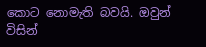කොට නොමැති බවයි. ඔවුන් විසින්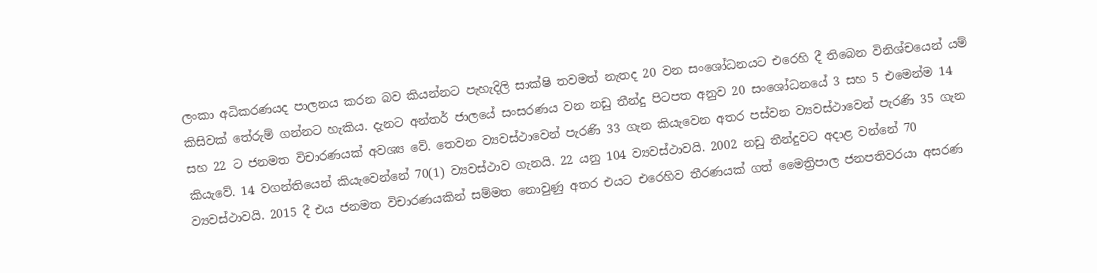ලංකා අධිකරණයද පාලනය කරන බව කියන්නට පැහැදිලි සාක්ෂි තවමත් නැතද 20 වන සංශෝධනයට එරෙහි දී තිබෙන විනිශ්චයෙන් යම් කිසිවක් තේරුම් ගන්නට හැකිය. දැනට අන්තර් ජාලයේ සංසරණය වන නඩු තීන්දු පිටපත අනුව 20 සංශෝධනයේ 3 සහ 5 එමෙන්ම 14 සහ 22 ට ජනමත විචාරණයක් අවශ්‍ය වේ. තෙවන ව්‍යවස්ථාවෙන් පැරණි 33 ගැන කියැවෙන අතර පස්වන ව්‍යවස්ථාවෙන් පැරණි 35 ගැන කියැවේ. 14 වගන්තියෙන් කියැවෙන්නේ 70(1) ව්‍යවස්ථාව ගැනයි. 22 යනු 104 ව්‍යවස්ථාවයි. 2002 නඩු තීන්දුවට අදාළ වන්නේ 70 ව්‍යවස්ථාවයි. 2015 දී එය ජනමත විචාරණයකින් සම්මත නොවුණු අතර එයට එරෙහිව තීරණයක් ගත් මෛත්‍රිපාල ජනපතිවරයා අසරණ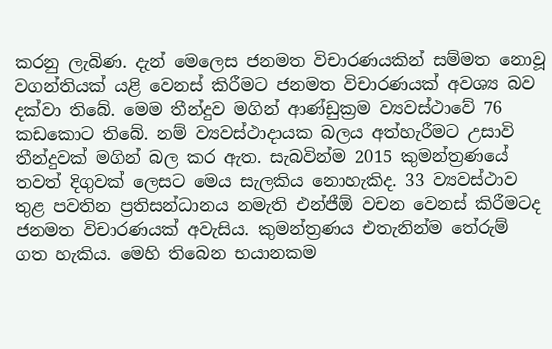කරනු ලැබිණ. දැන් මෙලෙස ජනමත විචාරණයකින් සම්මත නොවූ වගන්තියක් යළි වෙනස් කිරීමට ජනමත විචාරණයක් අවශ්‍ය බව දක්වා තිබේ. මෙම තීන්දුව මගින් ආණ්ඩුක්‍රම ව්‍යවස්ථාවේ 76 කඩකොට තිබේ. නම් ව්‍යවස්ථාදායක බලය අත්හැරීමට උසාවි තීන්දුවක් මගින් බල කර ඇත. සැබවින්ම 2015 කුමන්ත්‍රණයේ තවත් දිගුවක් ලෙසට මෙය සැලකිය නොහැකිද. 33 ව්‍යවස්ථාව තුළ පවතින ප්‍රතිසන්ධානය නමැති එන්ජීඕ වචන වෙනස් කිරීමටද ජනමත විචාරණයක් අවැසිය. කුමන්ත්‍රණය එතැනින්ම තේරුම් ගත හැකිය. මෙහි තිබෙන භයානකම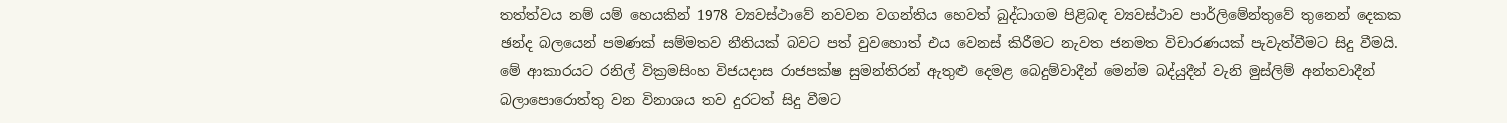තත්ත්වය නම් යම් හෙයකින් 1978 ව්‍යවස්ථාවේ නවවන වගන්තිය හෙවත් බුද්ධාගම පිළිබඳ ව්‍යවස්ථාව පාර්ලිමේන්තුවේ තුනෙන් දෙකක ඡන්ද බලයෙන් පමණක් සම්මතව නීතියක් බවට පත් වුවහොත් එය වෙනස් කිරීමට නැවත ජනමත විචාරණයක් පැවැත්වීමට සිදු වීමයි. මේ ආකාරයට රනිල් වික්‍රමසිංහ විජයදාස රාජපක්ෂ සුමන්තිරන් ඇතුළු දෙමළ බෙදුම්වාදීන් මෙන්ම බද්යුදීන් වැනි මුස්ලිම් අන්තවාදීන් බලාපොරොත්තු වන විනාශය තව දුරටත් සිදු වීමට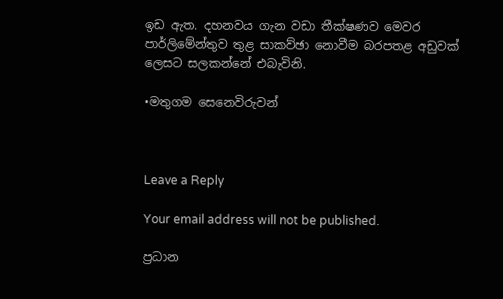ඉඩ ඇත. දහනවය ගැන වඩා තීක්ෂණව මෙවර පාර්ලිමේන්තුව තුළ සාකව්ඡා නොවීම බරපතළ අඩුවක් ලෙසට සලකන්නේ එබැවිනි.

•මතුගම සෙනෙවිරුවන්



Leave a Reply

Your email address will not be published.

ප්‍රධාන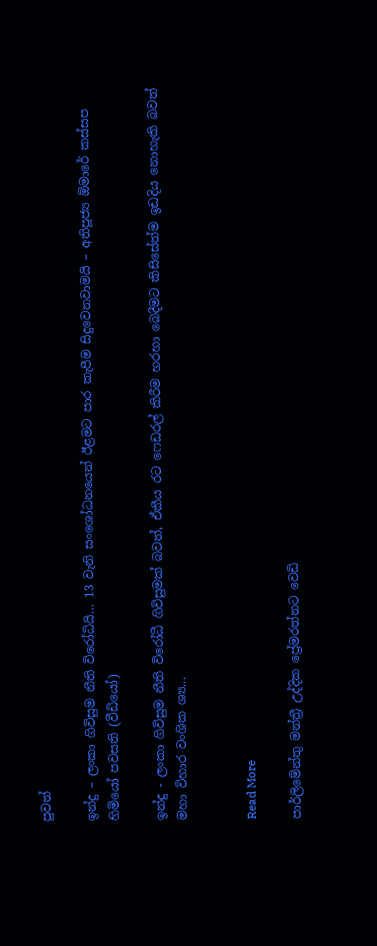පුවත්

ඉන්දු – ලංකා ගිවිසුම නීති විරෝධියි… 13 වැනි සංශෝධනයෙන් ඊළමට පාර කැපීම සිදුවෙනවාමයි – අතිපූජ්‍ය ඕමාරේ කස්සප හිමියෝ පවසති (වීඩියෝ)

ඉන්දු - ලංකා ගිවිසුම නීති විරෝධී ගිවිසුමක් බවත්, ඒකීය රට ෆෙඩරල් කිරීම හරහා බෙදීමට කිසිසේත්ම ඉඩදිය නොහැකි බවත් මහා විහාර වංශික ශ්‍ය...


Read More

පාර්ලිමේන්තු මන්ත්‍රී උද්දික ප්‍රේමරත්නට වෙඩි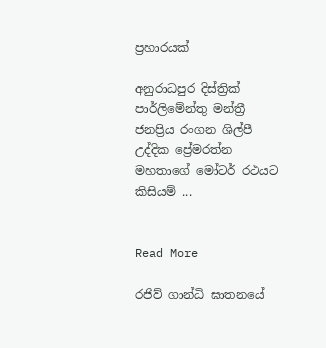ප්‍රහාරයක්

අනුරාධපුර දිස්ත්‍රික් පාර්ලිමේන්තු මන්ත්‍රී ජනප්‍රිය රංගන ශිල්පී උද්දික ප්‍රේමරත්න මහතාගේ මෝටර් රථයට කිසියම් ...


Read More

රජිව් ගාන්ධි ඝාතනයේ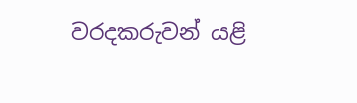වරදකරුවන් යළි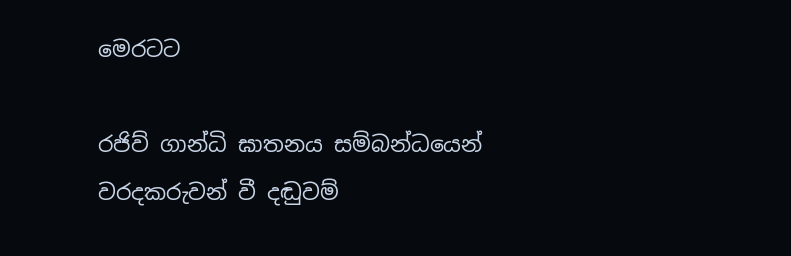මෙරටට

රජිව් ගාන්ධි ඝාතනය සම්බන්ධයෙන් වරදකරුවන් වී දඬුවම්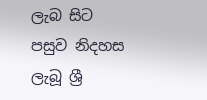ලැබ සිට පසුව නිදහස ලැබූ ශ්‍රී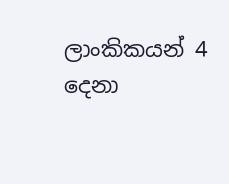ලාංකිකයන් 4 දෙනා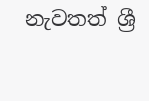නැවතත් ශ්‍රී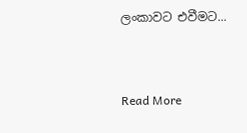ලංකාවට එවීමට...


Read More